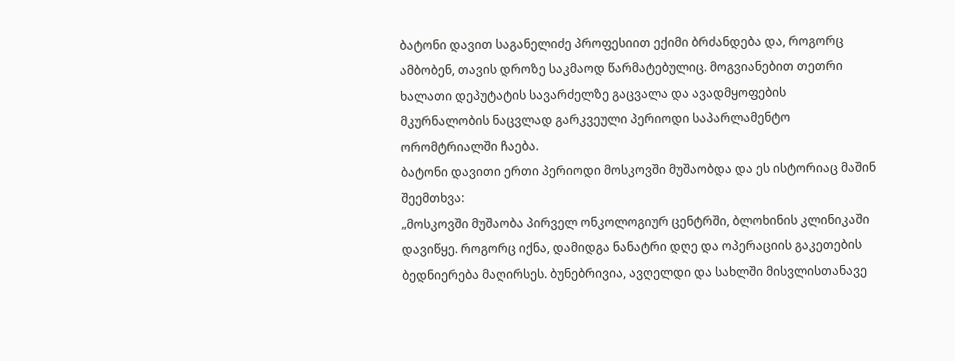ბატონი დავით საგანელიძე პროფესიით ექიმი ბრძანდება და, როგორც ამბობენ, თავის დროზე საკმაოდ წარმატებულიც. მოგვიანებით თეთრი ხალათი დეპუტატის სავარძელზე გაცვალა და ავადმყოფების მკურნალობის ნაცვლად გარკვეული პერიოდი საპარლამენტო ორომტრიალში ჩაება.
ბატონი დავითი ერთი პერიოდი მოსკოვში მუშაობდა და ეს ისტორიაც მაშინ შეემთხვა:
„მოსკოვში მუშაობა პირველ ონკოლოგიურ ცენტრში, ბლოხინის კლინიკაში დავიწყე. როგორც იქნა, დამიდგა ნანატრი დღე და ოპერაციის გაკეთების ბედნიერება მაღირსეს. ბუნებრივია, ავღელდი და სახლში მისვლისთანავე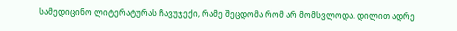სამედიცინო ლიტერატურას ჩავუჯექი, რამე შეცდომა რომ არ მომსვლოდა. დილით ადრე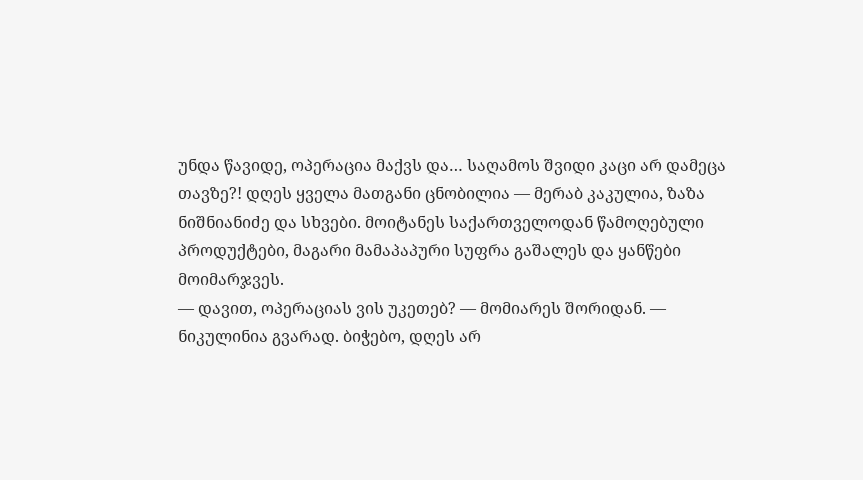უნდა წავიდე, ოპერაცია მაქვს და… საღამოს შვიდი კაცი არ დამეცა თავზე?! დღეს ყველა მათგანი ცნობილია — მერაბ კაკულია, ზაზა ნიშნიანიძე და სხვები. მოიტანეს საქართველოდან წამოღებული პროდუქტები, მაგარი მამაპაპური სუფრა გაშალეს და ყანწები მოიმარჯვეს.
— დავით, ოპერაციას ვის უკეთებ? — მომიარეს შორიდან. — ნიკულინია გვარად. ბიჭებო, დღეს არ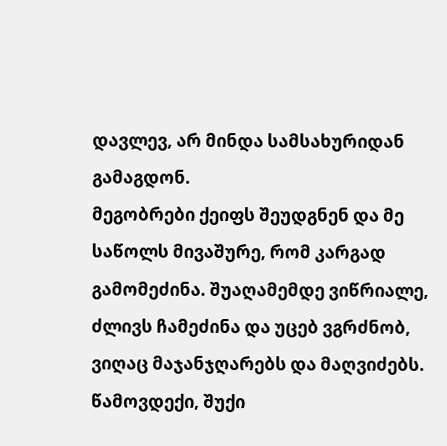დავლევ, არ მინდა სამსახურიდან გამაგდონ.
მეგობრები ქეიფს შეუდგნენ და მე საწოლს მივაშურე, რომ კარგად გამომეძინა. შუაღამემდე ვიწრიალე, ძლივს ჩამეძინა და უცებ ვგრძნობ, ვიღაც მაჯანჯღარებს და მაღვიძებს. წამოვდექი, შუქი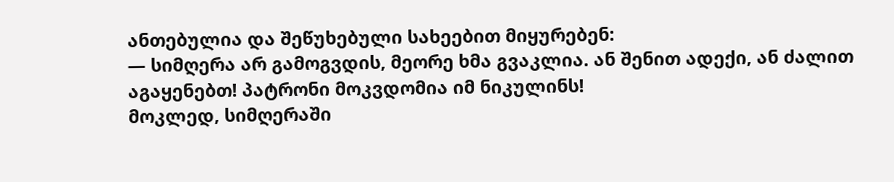ანთებულია და შეწუხებული სახეებით მიყურებენ:
— სიმღერა არ გამოგვდის, მეორე ხმა გვაკლია. ან შენით ადექი, ან ძალით აგაყენებთ! პატრონი მოკვდომია იმ ნიკულინს!
მოკლედ, სიმღერაში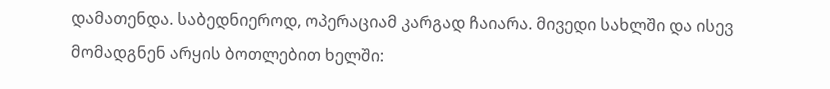დამათენდა. საბედნიეროდ, ოპერაციამ კარგად ჩაიარა. მივედი სახლში და ისევ მომადგნენ არყის ბოთლებით ხელში: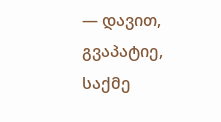— დავით, გვაპატიე, საქმე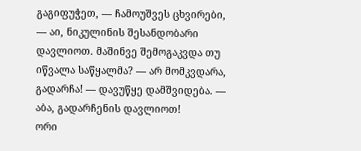გაგიფუჭეთ, — ჩამოუშვეს ცხვირები, — აი, ნიკულინის შესანდობარი დავლიოთ. მაშინვე შემოგაკვდა თუ იწვალა საწყალმა? — არ მომკვდარა, გადარჩა! — დავუწყე დამშვიდება. — აბა, გადარჩენის დავლიოთ!
ორი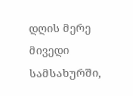დღის მერე მივედი სამსახურში,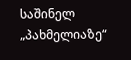საშინელ „პახმელიაზე“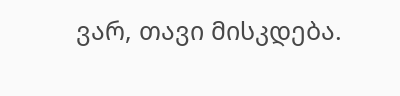ვარ, თავი მისკდება.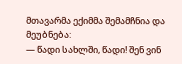მთავარმა ექიმმა შემამჩნია და მეუბნება:
— წადი სახლში, წადი! შენ ვინ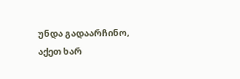უნდა გადაარჩინო, აქეთ ხარ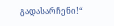გადასარჩენი!“